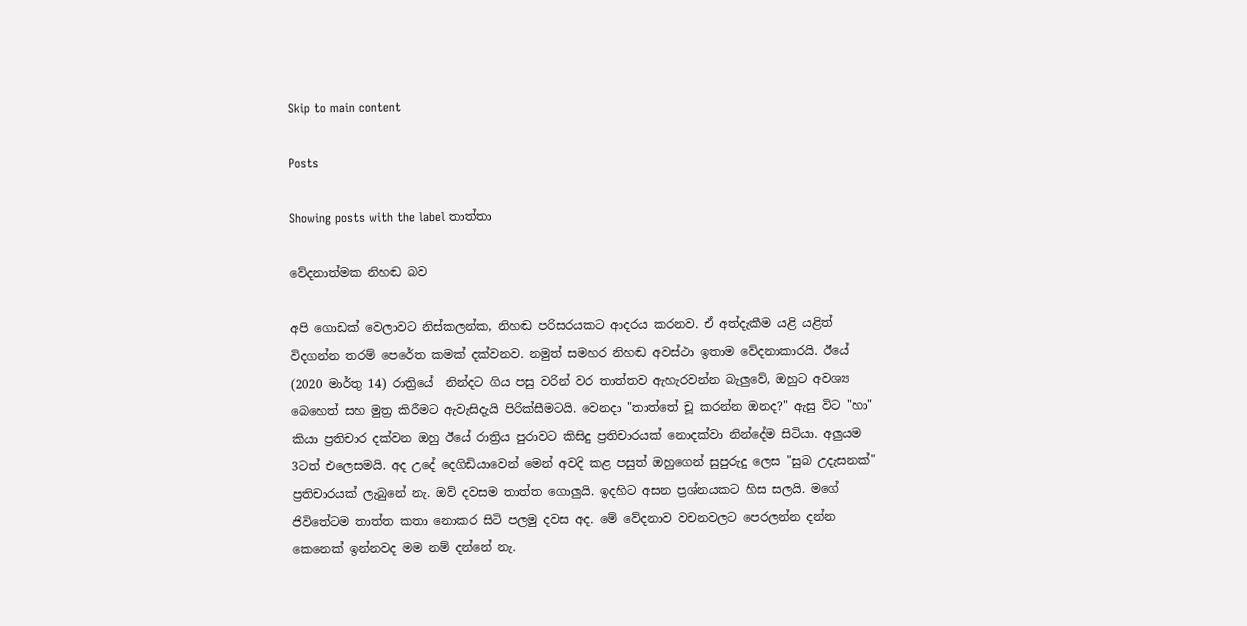Skip to main content

Posts

Showing posts with the label තාත්තා

වේදනාත්මක නිහඬ බව

අපි ගොඩක් වෙලාවට නිස්කලන්ක, නිහඬ පරිසරයකට ආදරය කරනව. ඒ අත්දැකීම යළි යළිත් විදගන්න තරම් පෙරේත කමක් දක්වනව. නමුත් සමහර නිහඬ අවස්ථා ඉතාම වේදනාකාරයි. ඊයේ (2020 මාර්තු 14) රාත්‍රියේ  නින්දට ගිය පසු වරින් වර තාත්තව ඇහැරවන්න බැලුවේ, ඔහුට අවශ්‍ය බෙහෙත් සහ මුත්‍ර කිරීමට ඇවැසිදැයි පිරික්සීමටයි. වෙනදා "තාත්තේ චූ කරන්න ඔනද?" ඇසු විට "හා" කියා ප්‍රතිචාර දක්වන ඔහු ඊයේ රාත්‍රිය පුරාවට කිසිදු ප්‍රතිචාරයක් නොදක්වා නින්දේම සිටියා. අලුයම 3ටත් එලෙසමයි. අද උදේ දෙගිඩියාවෙන් මෙන් අවදි කළ පසුත් ඔහුගෙන් සුපුරුදු ලෙස "සුබ උදැසනක්" ප්‍රතිචාරයක් ලැබුනේ නැ. ඔව් දවසම තාත්ත ගොලුයි. ඉදහිට අසන ප්‍රශ්නයකට හිස සලයි. මගේ ජිවිතේටම තාත්ත කතා නොකර සිටි පලමු දවස අද. මේ වේදනාව වචනවලට පෙරලන්න දන්න කෙනෙක් ඉන්නවද මම නම් දන්නේ නැ.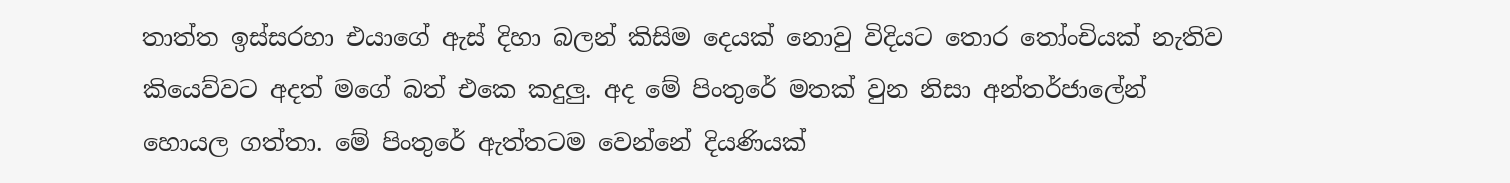තාත්ත ඉස්සරහා එයාගේ ඇස් දිහා බලන් කිසිම දෙයක් නොවු විදියට තොර තෝංචියක් නැතිව කියෙව්වට අදත් මගේ බත් එකෙ කදුලු. අද මේ පිංතුරේ මතක් වුන නිසා අන්තර්ජාලේන් හොයල ගත්තා. මේ පිංතුරේ ඇත්තටම වෙන්නේ දියණියක්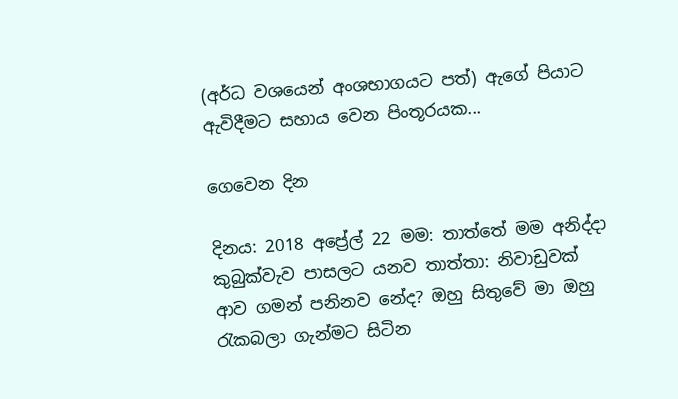(අර්ධ වශයෙන් අංශභාගයට පත්) ඇගේ පියාට ඇවිදීමට සහාය වෙන පිංතූරයක...

ගෙවෙන දින

දිනය: 2018 අප්‍රේල් 22 මම: තාත්තේ මම අනිද්දා කුබුක්වැව පාසලට යනව තාත්තා: නිවාඩුවක් ආව ගමන් පනිනව නේද? ඔහු සිතුවේ මා ඔහු රැකබලා ගැන්මට සිටින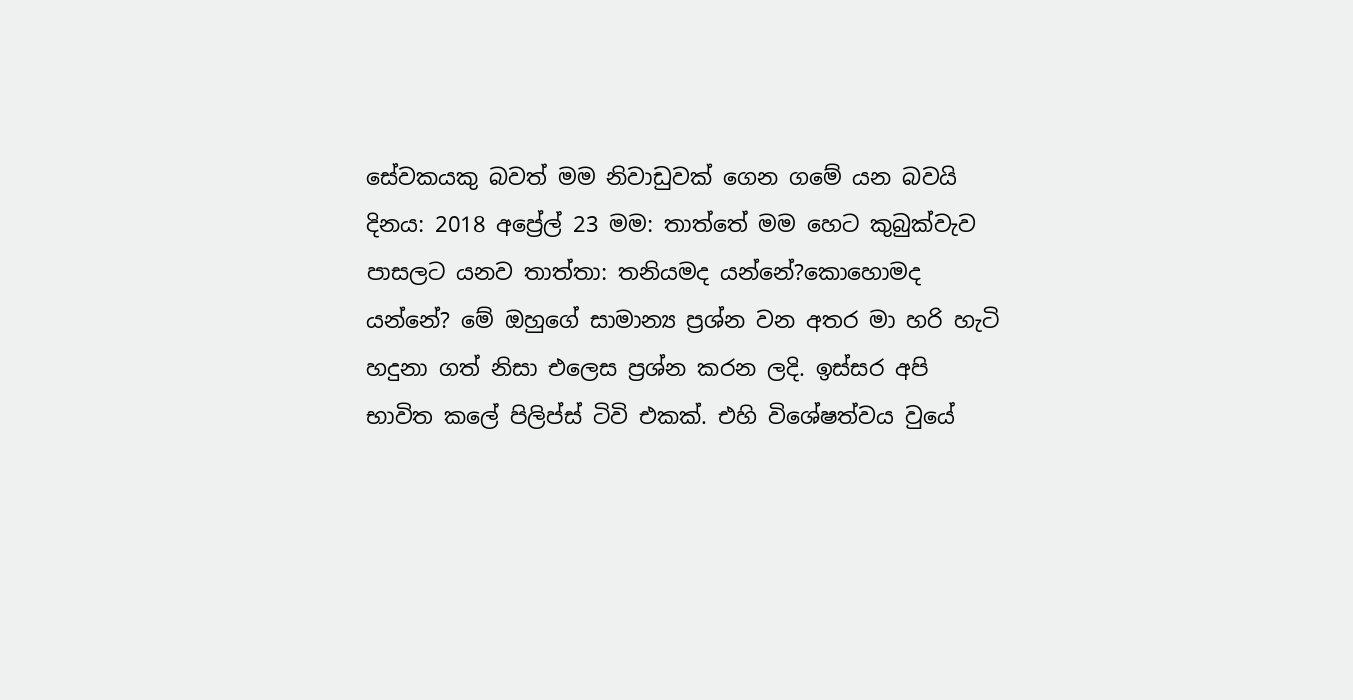සේවකයකු බවත් මම නිවාඩුවක් ගෙන ගමේ යන බවයි දිනය: 2018 අප්‍රේල් 23 මම: තාත්තේ මම හෙට කුබුක්වැව පාසලට යනව තාත්තා: තනියමද යන්නේ?කොහොමද යන්නේ? මේ ඔහුගේ සාමාන්‍ය ප්‍රශ්න වන අතර මා හරි හැටි හදුනා ගත් නිසා එලෙස ප්‍රශ්න කරන ලදි. ඉස්සර අපි භාවිත කලේ පිලිප්ස් ටිවි එකක්. එහි විශේෂත්වය වුයේ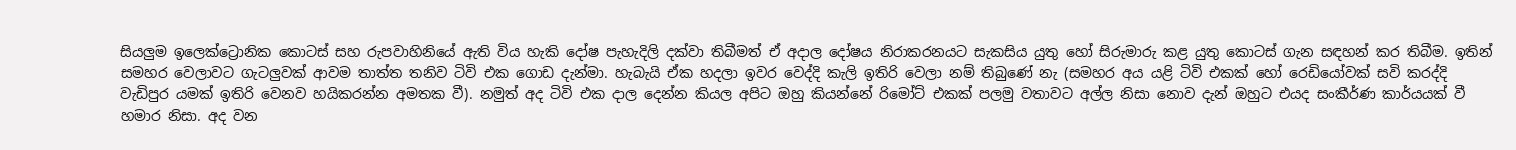සියලුම ඉලෙක්ට්‍රොනික කොටස් සහ රුපවාහිනියේ ඇති විය හැකි දෝෂ පැහැදිලි දක්වා තිබීමත් ඒ අදාල දෝෂය නිරාකරනයට සැකසිය යුතු හෝ සිරුමාරු කළ යුතු කොටස් ගැන සඳහන් කර තිබීම. ඉතින් සමහර වෙලාවට ගැටලුවක් ආවම තාත්ත තනිව ටිවි එක ගොඩ දැන්මා. හැබැයි ඒක හදලා ඉවර වෙද්දි කැලි ඉතිරි වෙලා නම් තිබුණේ නැ (සමහර අය යළි ටිවි එකක් හෝ රෙඩියෝවක් සවි කරද්දි වැඩිපුර යමක් ඉතිරි වෙනව හයිකරන්න අමතක වී). නමුත් අද ටිවි එක දාල දෙන්න කියල අපිට ඔහු කියන්නේ රිමෝට් එකක් පලමු වතාවට අල්ල නිසා නොව දැන් ඔහුට එයද සංකීර්ණ කාර්යයක් වී හමාර නිසා. අද වන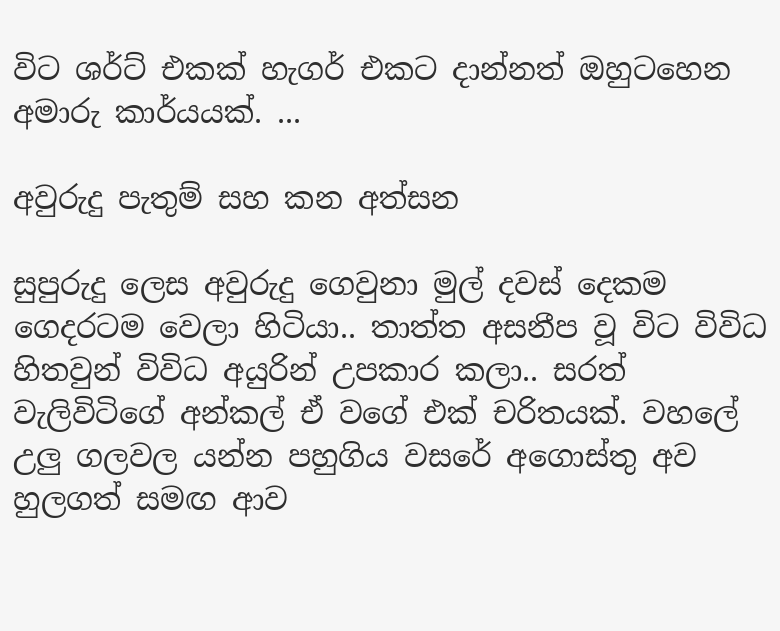විට ශර්ට් එකක් හැගර් එකට දාන්නත් ඔහුටහෙන අමාරු කාර්යයක්. ...

අවුරුදු පැතුම් සහ කන අත්සන

සුපුරුදු ලෙස අවුරුදු ගෙවුනා මුල් දවස් දෙකම ගෙදරටම වෙලා හිටියා.. තාත්ත අසනීප වූ විට විවිධ හිතවුන් විවිධ අයුරින් උපකාර කලා.. සරත් වැලිවිටිගේ අන්කල් ඒ වගේ එක් චරිතයක්. වහලේ උලු ගලවල යන්න පහුගිය වසරේ අගොස්තු අව හුලගත් සමඟ ආව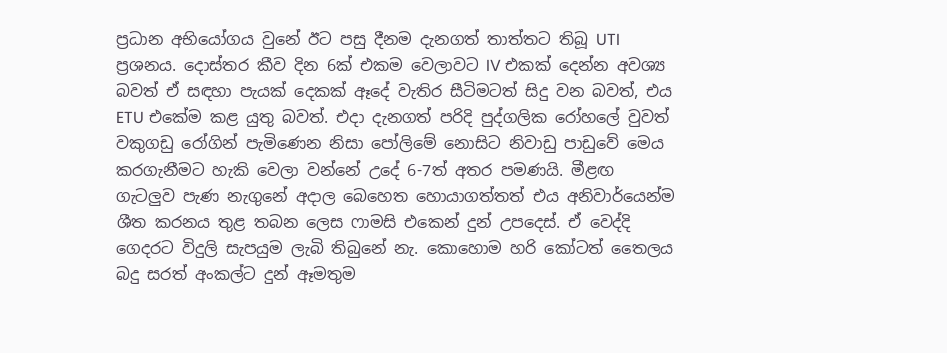ප්‍රධාන අභියෝගය වුනේ ඊට පසු දීනම දැනගත් තාත්තට තිබූ UTI ප්‍රශනය. දොස්තර කීව දින 6ක් එකම වෙලාවට IV එකක් දෙන්න අවශ්‍ය බවත් ඒ සඳහා පැයක් දෙකක් ඈදේ වැතිර සීටිමටත් සිදු වන බවත්, එය ETU එකේම කළ යුතු බවත්. එදා දැනගත් පරිදි පුද්ගලික රෝහලේ වුවත් වකුගඩු රෝගින් පැමිණෙන නිසා පෝලිමේ නොසිට නිවාඩු පාඩුවේ මෙය කරගැනීමට හැකි වෙලා වන්නේ උදේ 6-7ත් අතර පමණයි. මීළඟ ගැටලුව පැණ නැගුනේ අදාල බෙහෙත හොයාගත්තත් එය අනිවාර්යෙන්ම ශීත කරනය තුළ තබන ලෙස ෆාමසි එකෙන් දුන් උපදෙස්. ඒ වෙද්දි ගෙදරට විදුලි සැපයුම ලැබි තිබුනේ නැ. කොහොම හරි කෝටත් තෛලය බදු සරත් අංකල්ට දුන් ඈමතුම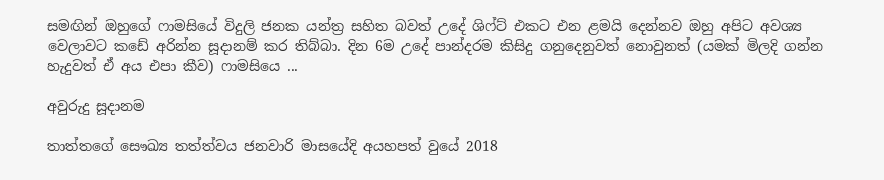සමඟින් ඔහුගේ ෆාමසියේ විදුලි ජනක යන්ත්‍ර සහිත බවත් උදේ ශිෆ්ට් එකට එන ළමයි දෙන්නව ඔහු අපිට අවශ්‍ය වෙලාවට කඩේ අරින්න සූදානම් කර තිබ්බා. දින 6ම උදේ පාන්දරම කිසිදු ගනුදෙනුවත් නොවුනත් (යමක් මිලදි ගන්න හැදුවත් ඒ අය එපා කීව) ෆාමසියෙ ...

අවුරුදු සූදානම

තාත්තගේ සෞඛ්‍ය තත්ත්වය ජනවාරි මාසයේදි අයහපත් වුයේ 2018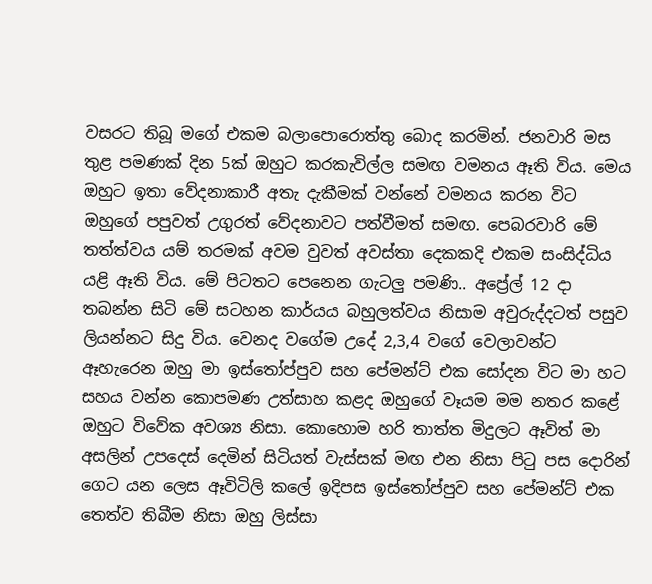වසරට තිබූ මගේ එකම බලාපොරොත්තු බොද කරමින්. ජනවාරි මස තුළ පමණක් දින 5ක් ඔහුට කරකැවිල්ල සමඟ වමනය ඈති විය. මෙය ඔහුට ඉතා වේදනාකාරී අතැ දැකීමක් වන්නේ වමනය කරන විට ඔහුගේ පපුවත් උගුරත් වේදනාවට පත්වීමත් සමඟ. පෙබරවාරි මේ තත්ත්වය යම් තරමක් අවම වුවත් අවස්තා දෙකකදි එකම සංසිද්ධිය යළි ඈති විය. මේ පිටතට පෙනෙන ගැටලු පමණි.. අප්‍රේල් 12 දා තබන්න සිටි මේ සටහන කාර්යය බහුලත්වය නිසාම අවුරුද්දටත් පසුව ලියන්නට සිදු විය. වෙනද වගේම උදේ 2,3,4 වගේ වෙලාවන්ට ඈහැරෙන ඔහු මා ඉස්තෝප්පුව සහ පේමන්ට් එක සෝදන විට මා හට සහය වන්න කොපමණ උත්සාහ කළද ඔහුගේ වෑයම මම නතර කළේ ඔහුට විවේක අවශ්‍ය නිසා. කොහොම හරි තාත්ත මිදුලට ඈවිත් මා අසලින් උපදෙස් දෙමින් සිටියත් වැස්සක් මඟ එන නිසා පිටු පස දොරින් ගෙට යන ලෙස ඈවිටිලි කලේ ඉදිපස ඉස්තෝප්පුව සහ පේමන්ට් එක තෙත්ව තිබීම නිසා ඔහු ලිස්සා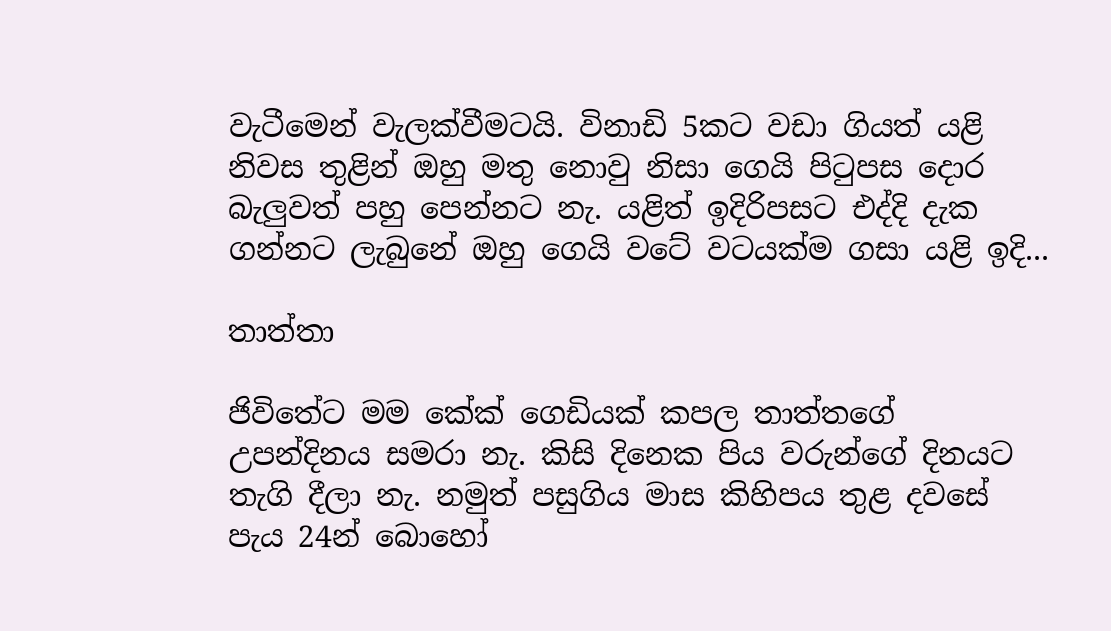වැටීමෙන් වැලක්වීමටයි. විනාඩි 5කට වඩා ගියත් යළි නිවස තුළින් ඔහු මතු නොවු නිසා ගෙයි පිටුපස දොර බැලුවත් පහු පෙන්නට නැ. යළිත් ඉදිරිපසට එද්දි දැක ගන්නට ලැබුනේ ඔහු ගෙයි වටේ වටයක්ම ගසා යළි ඉදි...

තාත්තා

ජිවිතේට මම කේක් ගෙඩියක් කපල තාත්තගේ උපන්දිනය සමරා නැ. කිසි දිනෙක පිය වරුන්ගේ දිනයට තැගි දීලා නැ. නමුත් පසුගිය මාස කිහිපය තුළ දවසේ පැය 24න් බොහෝ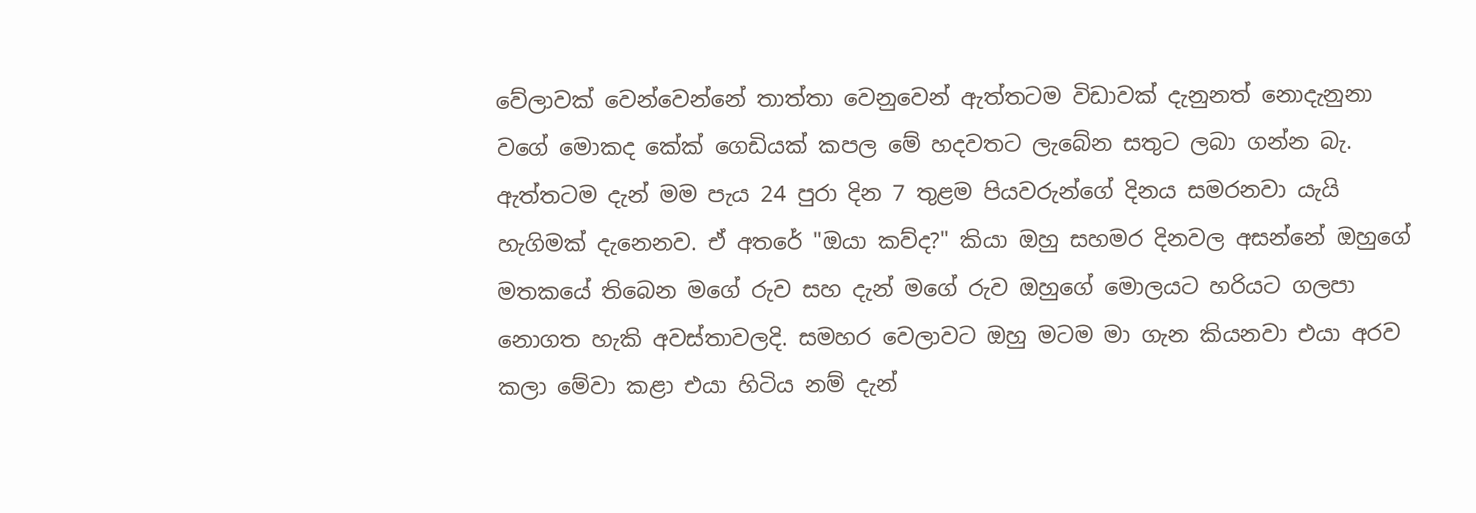වේලාවක් වෙන්වෙන්නේ තාත්තා වෙනුවෙන් ඇත්තටම විඩාවක් දැනුනත් නොදැනුනා වගේ මොකද කේක් ගෙඩියක් කපල මේ හදවතට ලැබේන සතුට ලබා ගන්න බැ. ඇත්තටම දැන් මම පැය 24 පුරා දින 7 තුළම පියවරුන්ගේ දිනය සමරනවා යැයි හැගිමක් දැනෙනව. ඒ අතරේ "ඔයා කව්ද?" කියා ඔහු සහමර දිනවල අසන්නේ ඔහුගේ මතකයේ තිබෙන මගේ රුව සහ දැන් මගේ රුව ඔහුගේ මොලයට හරියට ගලපා නොගත හැකි අවස්තාවලදි. සමහර වෙලාවට ඔහු මටම මා ගැන කියනවා එයා අරව කලා මේවා කළා එයා හිටිය නම් දැන්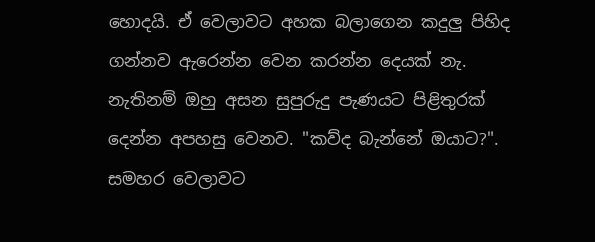හොදයි. ඒ වෙලාවට අහක බලාගෙන කදුලු පිහිද ගන්නව ඇරෙන්න වෙන කරන්න දෙයක් නැ. නැතිනම් ඔහු අසන සුපුරුදු පැණයට පිළිතුරක් දෙන්න අපහසු වෙනව. "කව්ද බැන්නේ ඔයාට?". සමහර වෙලාවට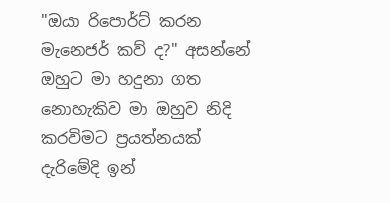"ඔයා රිපොර්ට් කරන මැනෙජර් කව් ද?" අසන්නේ ඔහුට මා හදුනා ගත නොහැකිව මා ඔහුව නිදි කරවිමට ප්‍රයත්නයක් දැරිමේදි ඉන්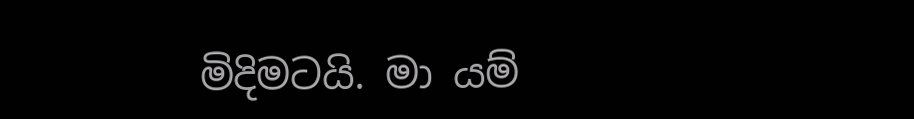මිදිමටයි. මා යම්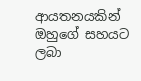ආයතනයකින් ඔහුගේ සහයට ලබා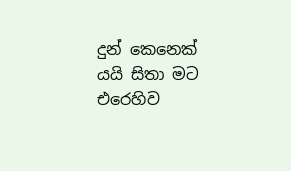දුන් කෙනෙක් යයි සිතා මට එරෙහිව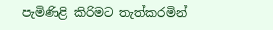පැමිණිළි කිරිමට තැත්කරමින්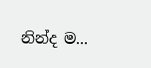නින්ද ම...